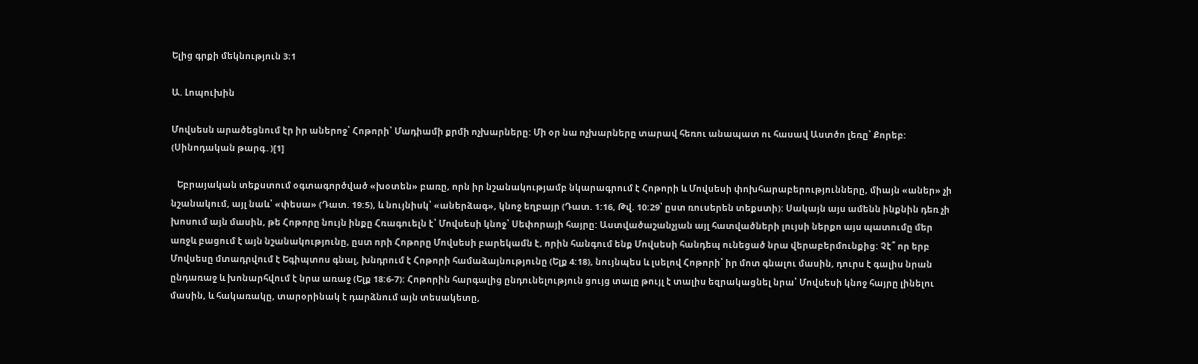Ելից գրքի մեկնություն 3։1

Ա. Լոպուխին

Մովսեսն արածեցնում էր իր աներոջ՝ Հոթորի՝ Մադիամի քրմի ոչխարները: Մի օր նա ոչխարները տարավ հեռու անապատ ու հասավ Աստծո լեռը՝ Քորեբ: (Սինոդական թարգ․)[1]

   Եբրայական տեքստում օգտագործված «խօտեն» բառը, որն իր նշանակությամբ նկարագրում է Հոթորի և Մովսեսի փոխհարաբերությունները, միայն «աներ» չի նշանակում, այլ նաև՝ «փեսա» (Դատ. 19:5), և նույնիսկ՝ «աներձագ», կնոջ եղբայր (Դատ. 1:16, Թվ. 10:29՝ ըստ ռուսերեն տեքստի): Սակայն այս ամենն ինքնին դեռ չի խոսում այն մասին, թե Հոթորը նույն ինքը Հռագուելն է՝ Մովսեսի կնոջ՝ Սեփորայի հայրը: Աստվածաշանչյան այլ հատվածների լույսի ներքո այս պատումը մեր առջև բացում է այն նշանակությունը, ըստ որի Հոթորը Մովսեսի բարեկամն է, որին հանգում ենք Մովսեսի հանդեպ ունեցած նրա վերաբերմունքից: Չէ՞ որ երբ Մովսեսը մտադրվում է Եգիպտոս գնալ, խնդրում է Հոթորի համաձայնությունը (Ելք 4:18), նույնպես և լսելով Հոթորի՝ իր մոտ գնալու մասին, դուրս է գալիս նրան ընդառաջ և խոնարհվում է նրա առաջ (Ելք 18:6-7): Հոթորին հարգալից ընդունելություն ցույց տալը թույլ է տալիս եզրակացնել նրա՝ Մովսեսի կնոջ հայրը լինելու մասին, և հակառակը, տարօրինակ է դարձնում այն տեսակետը,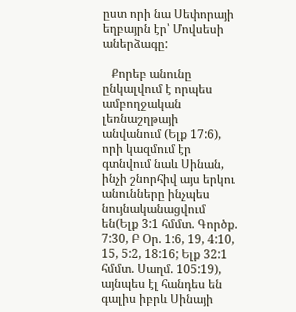ըստ որի նա Սեփորայի եղբայրն էր՝ Մովսեսի աներձագը:

   Քորեբ անունը ընկալվում է որպես ամբողջական լեռնաշղթայի անվանում (Ելք 17:6), որի կազմում էր գտնվում նաև Սինան, ինչի շնորհիվ այս երկու անունները ինչպես նույնականացվում են(Ելք 3:1 հմմտ. Գործք. 7:30, Բ Օր. 1:6, 19, 4:10, 15, 5:2, 18:16; Ելք 32:1 հմմտ. Սաղմ. 105:19), այնպես էլ հանդես են գալիս իբրև Սինայի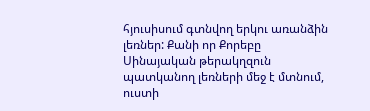հյուսիսում գտնվող երկու առանձին լեռներ: Քանի որ Քորեբը Սինայական թերակղզուն պատկանող լեռների մեջ է մտնում, ուստի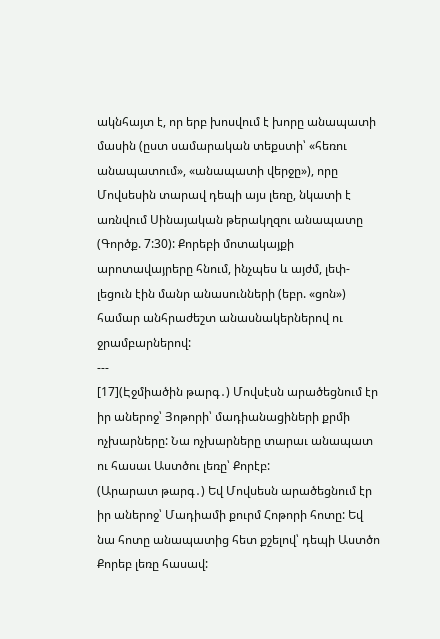ակնհայտ է, որ երբ խոսվում է խորը անապատի մասին (ըստ սամարական տեքստի՝ «հեռու անապատում», «անապատի վերջը»), որը Մովսեսին տարավ դեպի այս լեռը, նկատի է առնվում Սինայական թերակղզու անապատը (Գործք. 7:30): Քորեբի մոտակայքի արոտավայրերը հնում, ինչպես և այժմ, լեփ-լեցուն էին մանր անասունների (եբր. «ցոն») համար անհրաժեշտ անասնակերներով ու ջրամբարներով:
---
[17](Էջմիածին թարգ․) Մովսէսն արածեցնում էր իր աներոջ՝ Յոթորի՝ մադիանացիների քրմի ոչխարները: Նա ոչխարները տարաւ անապատ ու հասաւ Աստծու լեռը՝ Քորէբ:
(Արարատ թարգ․) Եվ Մովսեսն արածեցնում էր իր աներոջ՝ Մադիամի քուրմ Հոթորի հոտը: Եվ նա հոտը անապատից հետ քշելով՝ դեպի Աստծո Քորեբ լեռը հասավ: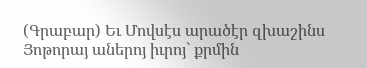(Գրաբար) Եւ Մովսէս արածէր զխաշինս Յոթորայ աներոյ իւրոյ` քրմին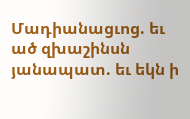Մադիանացւոց. եւ ած զխաշինսն յանապատ. եւ եկն ի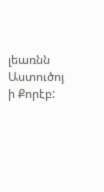լեառնն Աստուծոյ ի Քորէբ: